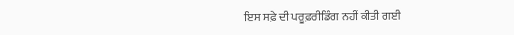ਇਸ ਸਫ਼ੇ ਦੀ ਪਰੂਫ਼ਰੀਡਿੰਗ ਨਹੀਂ ਕੀਤੀ ਗਈ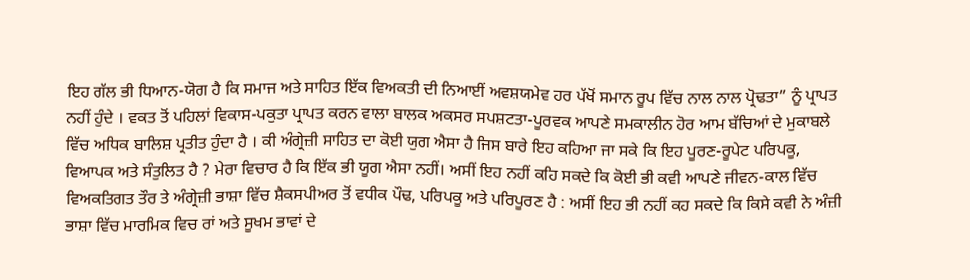ਇਹ ਗੱਲ ਭੀ ਧਿਆਨ-ਯੋਗ ਹੈ ਕਿ ਸਮਾਜ ਅਤੇ ਸਾਹਿਤ ਇੱਕ ਵਿਅਕਤੀ ਦੀ ਨਿਆਈਂ ਅਵਸ਼ਯਮੇਵ ਹਰ ਪੱਖੋਂ ਸਮਾਨ ਰੂਪ ਵਿੱਚ ਨਾਲ ਨਾਲ ਪ੍ਰੋਢਤਾ” ਨੂੰ ਪ੍ਰਾਪਤ ਨਹੀਂ ਹੁੰਦੇ । ਵਕਤ ਤੋਂ ਪਹਿਲਾਂ ਵਿਕਾਸ-ਪਕੁਤਾ ਪ੍ਰਾਪਤ ਕਰਨ ਵਾਲਾ ਬਾਲਕ ਅਕਸਰ ਸਪਸ਼ਟਤਾ-ਪੂਰਵਕ ਆਪਣੇ ਸਮਕਾਲੀਨ ਹੋਰ ਆਮ ਬੱਚਿਆਂ ਦੇ ਮੁਕਾਬਲੇ ਵਿੱਚ ਅਧਿਕ ਬਾਲਿਸ਼ ਪ੍ਰਤੀਤ ਹੁੰਦਾ ਹੈ । ਕੀ ਅੰਗ੍ਰੇਜ਼ੀ ਸਾਹਿਤ ਦਾ ਕੋਈ ਯੁਗ ਐਸਾ ਹੈ ਜਿਸ ਬਾਰੇ ਇਹ ਕਹਿਆ ਜਾ ਸਕੇ ਕਿ ਇਹ ਪੂਰਣ-ਰੂਪੇਟ ਪਰਿਪਕੂ, ਵਿਆਪਕ ਅਤੇ ਸੰਤੁਲਿਤ ਹੈ ? ਮੇਰਾ ਵਿਚਾਰ ਹੈ ਕਿ ਇੱਕ ਭੀ ਯੂਗ ਐਸਾ ਨਹੀਂ। ਅਸੀਂ ਇਹ ਨਹੀਂ ਕਹਿ ਸਕਦੇ ਕਿ ਕੋਈ ਭੀ ਕਵੀ ਆਪਣੇ ਜੀਵਨ-ਕਾਲ ਵਿੱਚ ਵਿਅਕਤਿਗਤ ਤੌਰ ਤੇ ਅੰਗ੍ਰੇਜ਼ੀ ਭਾਸ਼ਾ ਵਿੱਚ ਸ਼ੈਕਸਪੀਅਰ ਤੋਂ ਵਧੀਕ ਪੌਢ, ਪਰਿਪਕੂ ਅਤੇ ਪਰਿਪੂਰਣ ਹੈ : ਅਸੀਂ ਇਹ ਭੀ ਨਹੀਂ ਕਹ ਸਕਦੇ ਕਿ ਕਿਸੇ ਕਵੀ ਨੇ ਅੰਜ਼ੀ ਭਾਸ਼ਾ ਵਿੱਚ ਮਾਰਮਿਕ ਵਿਚ ਰਾਂ ਅਤੇ ਸੂਖਮ ਭਾਵਾਂ ਦੇ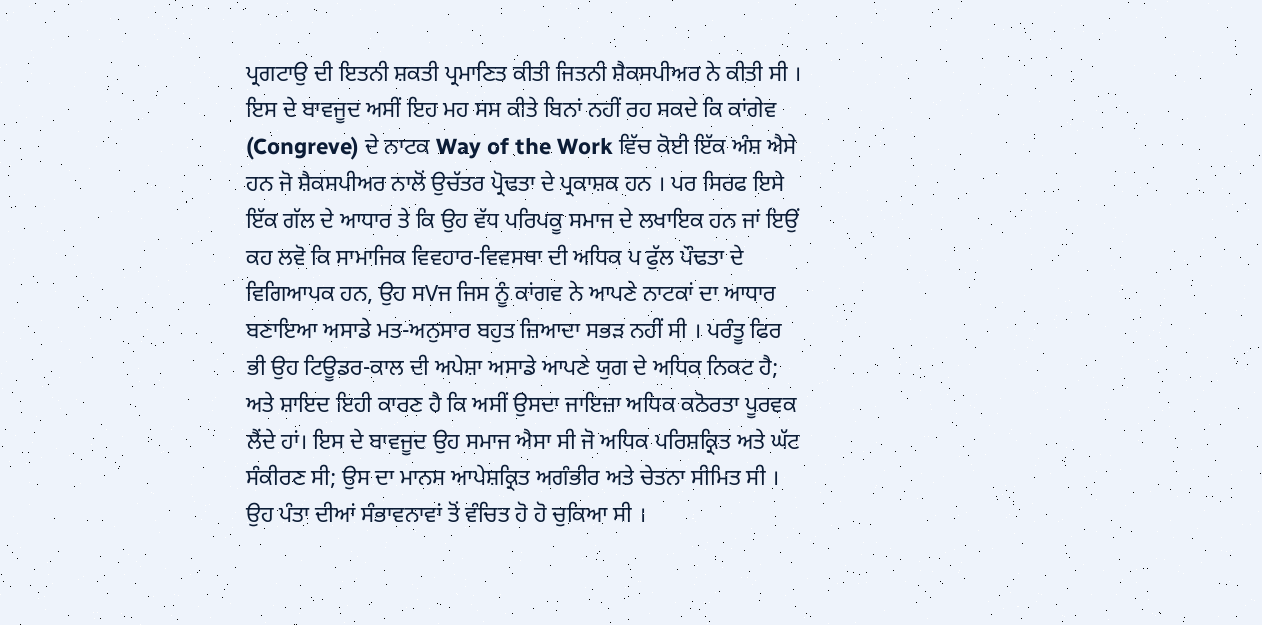ਪ੍ਰਗਟਾਉ ਦੀ ਇਤਨੀ ਸ਼ਕਤੀ ਪ੍ਰਮਾਣਿਤ ਕੀਤੀ ਜਿਤਨੀ ਸ਼ੈਕਸਪੀਅਰ ਨੇ ਕੀਤੀ ਸੀ । ਇਸ ਦੇ ਬਾਵਜੂਦ ਅਸੀਂ ਇਹ ਮਹ ਸਸ ਕੀਤੇ ਬਿਨਾਂ ਨਹੀਂ ਰਹ ਸਕਦੇ ਕਿ ਕਾਂਗੇਵ (Congreve) ਦੇ ਨਾਟਕ Way of the Work ਵਿੱਚ ਕੋਈ ਇੱਕ ਅੰਸ਼ ਐਸੇ ਹਨ ਜੋ ਸ਼ੈਕਸਪੀਅਰ ਨਾਲੋਂ ਉਚੱਤਰ ਪ੍ਰੋਢਤਾ ਦੇ ਪ੍ਰਕਾਸ਼ਕ ਹਨ । ਪਰ ਸਿਰਫ ਇਸੇ ਇੱਕ ਗੱਲ ਦੇ ਆਧਾਰ ਤੇ ਕਿ ਉਹ ਵੱਧ ਪਰਿਪਕੂ ਸਮਾਜ ਦੇ ਲਖਾਇਕ ਹਨ ਜਾਂ ਇਉਂ ਕਹ ਲਵੋ ਕਿ ਸਾਮਾਜਿਕ ਵਿਵਹਾਰ-ਵਿਵਸਥਾ ਦੀ ਅਧਿਕ ਪ ਫੁੱਲ ਪੌਢਤਾ ਦੇ ਵਿਗਿਆਪਕ ਹਨ, ਉਹ ਸVਜ ਜਿਸ ਨੂੰ ਕਾਂਗਵ ਨੇ ਆਪਣੇ ਨਾਟਕਾਂ ਦਾ ਆਧਾਰ ਬਣਾਇਆ ਅਸਾਡੇ ਮਤ-ਅਨੁਸਾਰ ਬਹੁਤ ਜ਼ਿਆਦਾ ਸਭੜ ਨਹੀਂ ਸੀ । ਪਰੰਤੂ ਫਿਰ ਭੀ ਉਹ ਟਿਊਡਰ-ਕਾਲ ਦੀ ਅਪੇਸ਼ਾ ਅਸਾਡੇ ਆਪਣੇ ਯੁਗ ਦੇ ਅਧਿਕ ਨਿਕਟ ਹੈ; ਅਤੇ ਸ਼ਾਇਦ ਇਹੀ ਕਾਰਣ ਹੈ ਕਿ ਅਸੀਂ ਉਸਦਾ ਜਾਇਜ਼ਾ ਅਧਿਕ ਕਠੋਰਤਾ ਪੂਰਵਕ ਲੈਂਦੇ ਹਾਂ। ਇਸ ਦੇ ਬਾਵਜੂਦ ਉਹ ਸਮਾਜ ਐਸਾ ਸੀ ਜੋ ਅਧਿਕ ਪਰਿਸ਼ਕ੍ਰਿਤ ਅਤੇ ਘੱਟ ਸੰਕੀਰਣ ਸੀ; ਉਸ ਦਾ ਮਾਨਸ ਆਪੇਸ਼ਕ੍ਰਿਤ ਅਗੰਭੀਰ ਅਤੇ ਚੇਤਨਾ ਸੀਮਿਤ ਸੀ । ਉਹ ਪੰਤਾ ਦੀਆਂ ਸੰਭਾਵਨਾਵਾਂ ਤੋਂ ਵੰਚਿਤ ਹੋ ਹੋ ਚੁਕਿਆ ਸੀ ।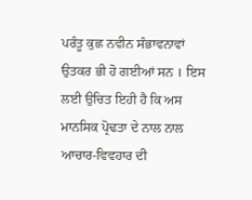ਪਰੰਤੂ ਕੁਛ ਨਵੀਨ ਸੰਭਾਵਨਾਵਾਂ ਉਤਕਰ ਭੀ ਹੋ ਗਈਆਂ ਸਨ । ਇਸ ਲਈ ਉਚਿਤ ਇਹੀ ਹੈ ਕਿ ਅਸ ਮਾਨਸਿਕ ਪ੍ਰੋਢਤਾ ਦੇ ਨਾਲ ਨਾਲ ਆਚਾਰ-ਵਿਵਹਾਰ ਦੀ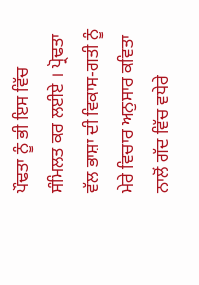ਪੌਢਤਾ ਨੂੰ ਭੀ ਇਸ ਵਿੱਚ ਸੰਮਿਲਤ ਕਰ ਲਈਏ । ਪ੍ਰੋਢਤਾ ਵੱਲ ਭਾਸ਼ਾ ਦੀ ਵਿਕਾਸ-ਗਤੀ ਨੂੰ ਮੇਰੇ ਵਿਚਾਰ ਅਨੁਸਾਰ ਕਵਿਤਾ ਨਾਲੋਂ ਗੱਦ ਵਿੱਚ ਵਧੇਰੇ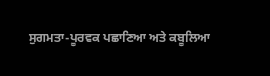ਸੁਗਮਤਾ-ਪੂਰਵਕ ਪਛਾਣਿਆ ਅਤੇ ਕਬੂਲਿਆ